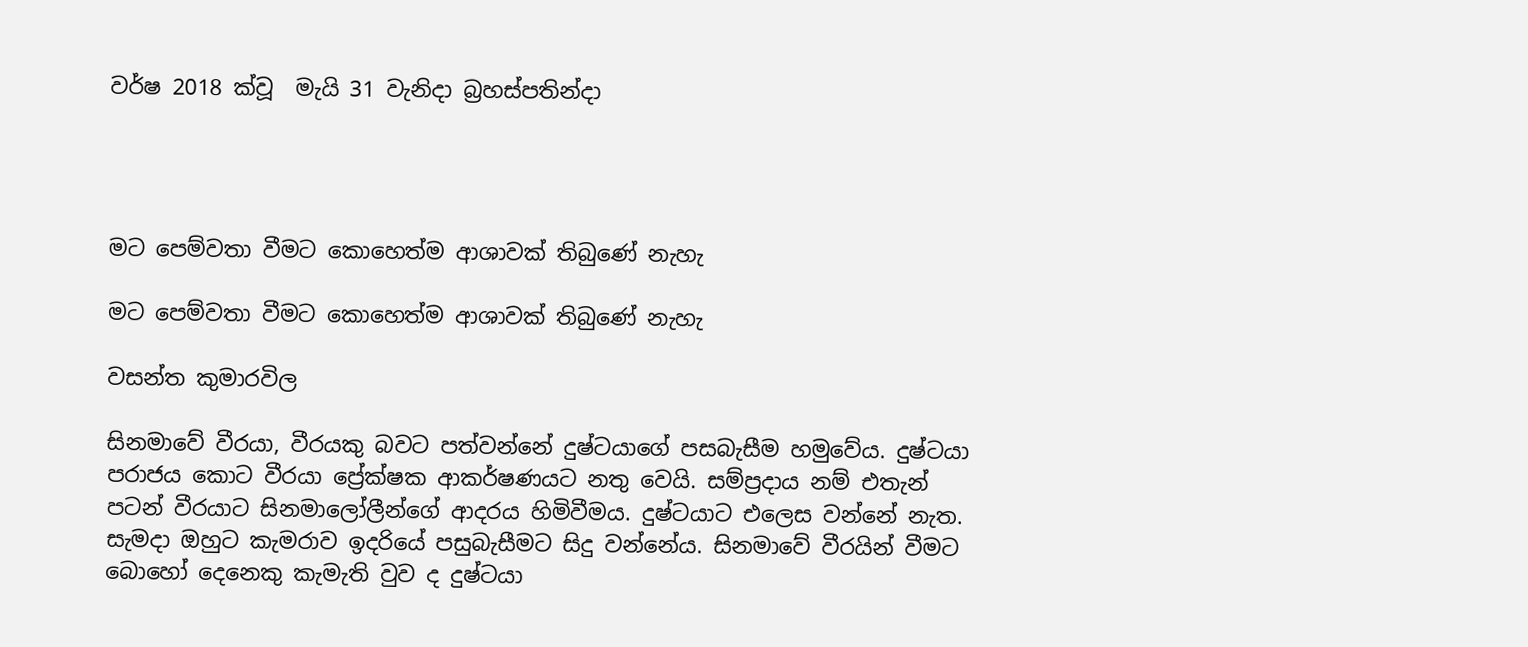වර්ෂ 2018 ක්වූ  මැයි 31 වැනිදා බ්‍රහස්පතින්දා




මට පෙම්වතා වීමට කොහෙත්ම ආශාවක් තිබුණේ නැහැ

මට පෙම්වතා වීමට කොහෙත්ම ආශාවක් තිබුණේ නැහැ

වසන්ත කුමාරවිල

සිනමාවේ වීරයා, වීරයකු බවට පත්වන්නේ දුෂ්ටයාගේ පසබැසීම හමුවේය. දුෂ්ටයා පරාජය කොට වීරයා ප්‍රේක්ෂක ආකර්ෂණයට නතු වෙයි. සම්ප්‍රදාය නම් එතැන් පටන් වීරයාට සිනමාලෝලීන්ගේ ආදරය හිමිවීමය. දුෂ්ටයාට එලෙස වන්නේ නැත. සැමදා ඔහුට කැමරාව ඉදරියේ පසුබැසීමට සිදු වන්නේය. සිනමාවේ වීරයින් වීමට බොහෝ දෙනෙකු කැමැති වුව ද දුෂ්ටයා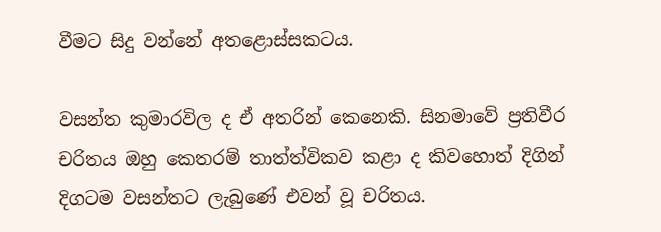වීමට සිදු වන්නේ අතළොස්සකටය.

වසන්ත කුමාරවිල ද ඒ අතරින් කෙනෙකි. සිනමාවේ ප්‍රතිවීර චරිතය ඔහු කෙතරම් තාත්ත්විකව කළා ද කිවහොත් දිගින් දිගටම වසන්තට ලැබුණේ එවන් වූ චරිතය.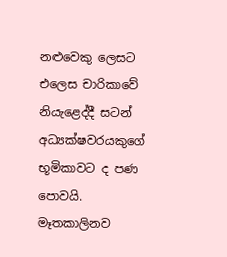නළුවෙකු ලෙසට එලෙස චාරිකාවේ නියැළෙද්දී සටන් අධ්‍යක්ෂවරයකුගේ භූමිකාවට ද පණ පොවයි. මෑතකාලිනව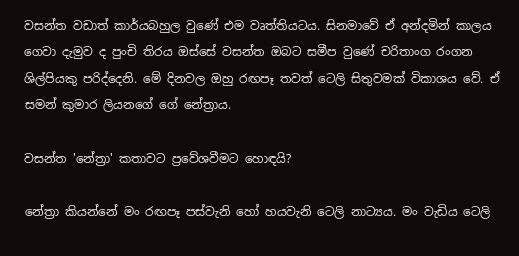වසන්ත වඩාත් කාර්යබහුල වුණේ එම වෘත්තියටය. සිනමාවේ ඒ අන්දමින් කාලය ගෙවා දැමුව ද පුංචි තිරය ඔස්සේ වසන්ත ඔබට සමීප වුණේ චරිතාංග රංගන ශිල්පියකු පරිද්දෙනි. මේ දිනවල ඔහු රඟපෑ තවත් ටෙලි සිතුවමක් විකාශය වේ. ඒ සමන් කුමාර ලියනගේ ගේ නේත්‍රාය.

වසන්ත 'නේත්‍රා' කතාවට ප්‍රවේශවීමට හොඳයි?

නේත්‍රා කියන්නේ මං රඟපෑ පස්වැනි හෝ හයවැනි ටෙලි නාට්‍යය. මං වැඩිය ටෙලි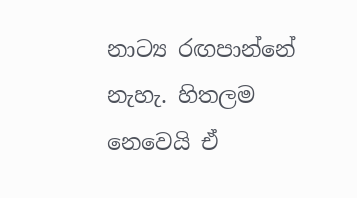නාට්‍ය රඟපාන්නේ නැහැ. හිතලම නෙවෙයි ඒ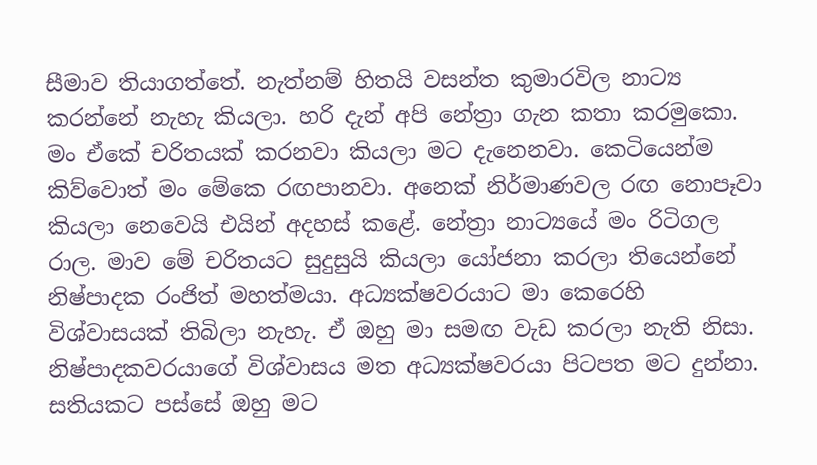සීමාව තියාගත්තේ. නැත්නම් හිතයි වසන්ත කුමාරවිල නාට්‍ය කරන්නේ නැහැ කියලා. හරි දැන් අපි නේත්‍රා ගැන කතා කරමුකො. මං ඒකේ චරිතයක් කරනවා කියලා මට දැනෙනවා. කෙටියෙන්ම කිව්වොත් මං මේකෙ රඟපානවා. අනෙක් නිර්මාණවල රඟ නොපෑවා කියලා නෙවෙයි එයින් අදහස් කළේ. නේත්‍රා නාට්‍යයේ මං රිටිගල රාල. මාව මේ චරිතයට සුදුසුයි කියලා යෝජනා කරලා තියෙන්නේ නිෂ්පාදක රංජිත් මහත්මයා. අධ්‍යක්ෂවරයාට මා කෙරෙහි විශ්වාසයක් තිබිලා නැහැ. ඒ ඔහු මා සමඟ වැඩ කරලා නැති නිසා. නිෂ්පාදකවරයාගේ විශ්වාසය මත අධ්‍යක්ෂවරයා පිටපත මට දුන්නා. සතියකට පස්සේ ඔහු මට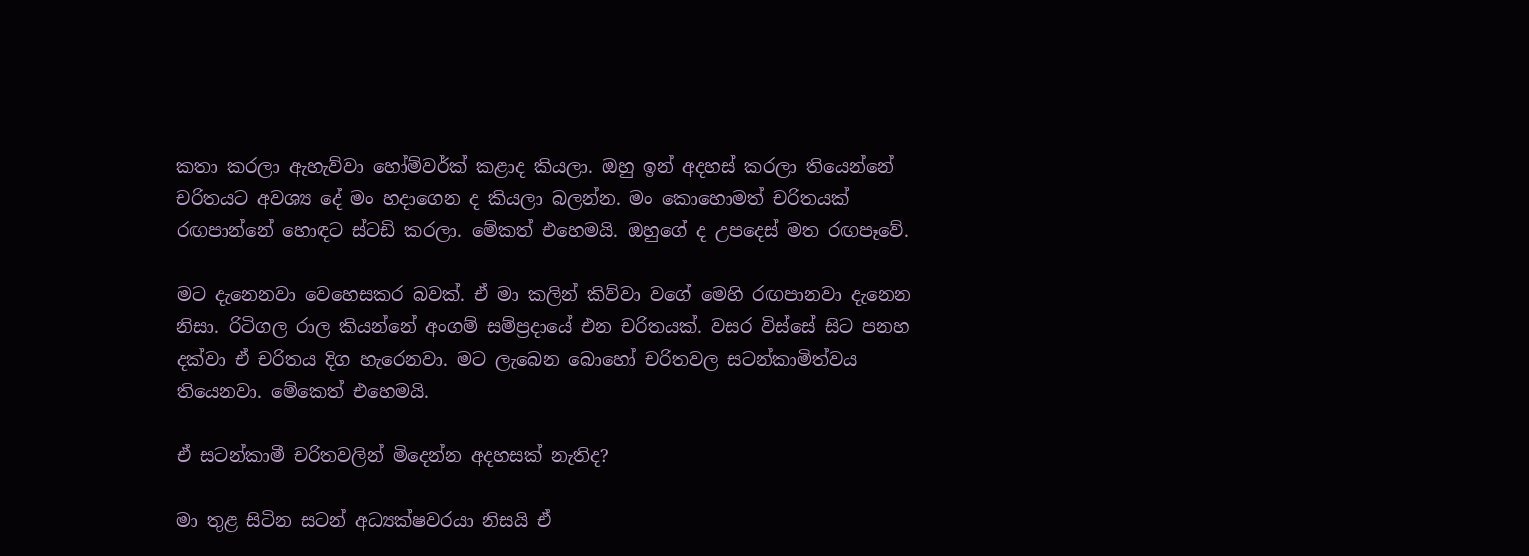කතා කරලා ඇහැව්වා හෝම්වර්ක් කළාද කියලා. ඔහු ඉන් අදහස් කරලා තියෙන්නේ චරිතයට අවශ්‍ය දේ මං හදාගෙන ද කියලා බලන්න. මං කොහොමත් චරිතයක් රඟපාන්නේ හොඳට ස්ටඩි කරලා. මේකත් එහෙමයි. ඔහුගේ ද උපදෙස් මත රඟපෑවේ.

මට දැනෙනවා වෙහෙසකර බවක්. ඒ මා කලින් කිව්වා වගේ මෙහි රඟපානවා දැනෙන නිසා. රිටිගල රාල කියන්නේ අංගම් සම්ප්‍රදායේ එන චරිතයක්. වසර විස්සේ සිට පනහ දක්වා ඒ චරිතය දිග හැරෙනවා. මට ලැබෙන බොහෝ චරිතවල සටන්කාමිත්වය තියෙනවා. මේකෙත් එහෙමයි.

ඒ සටන්කාමී චරිතවලින් මිදෙන්න අදහසක් නැතිද?

මා තුළ සිටින සටන් අධ්‍යක්ෂවරයා නිසයි ඒ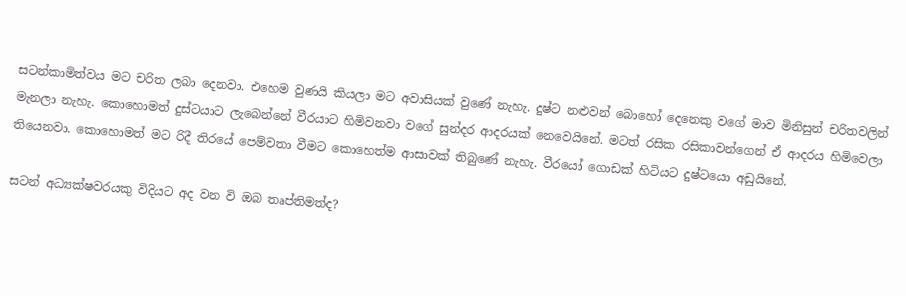සටන්කාමිත්වය මට චරිත ලබා දෙනවා. එහෙම වුණයි කියලා මට අවාසියක් වුණේ නැහැ. දුෂ්ට නළුවන් බොහෝ දෙනෙකු වගේ මාව මිනිසුන් චරිතවලින් මැනලා නැහැ. කොහොමත් දුස්ටයාට ලැබෙන්නේ වීරයාට හිමිවනවා වගේ සුන්දර ආදරයක් නෙවෙයිනේ. මටත් රසික රසිකාවන්ගෙන් ඒ ආදරය හිමිවෙලා තියෙනවා. කොහොමත් මට රිදී තිරයේ පෙම්වතා වීමට කොහෙත්ම ආසාවක් තිබුණේ නැහැ. වීරයෝ ගොඩක් හිටියට දුෂ්ටයො අඩුයිනේ.

සටන් අධ්‍යක්ෂවරයකු විදියට අද වන වි ඔබ තෘප්තිමත්ද?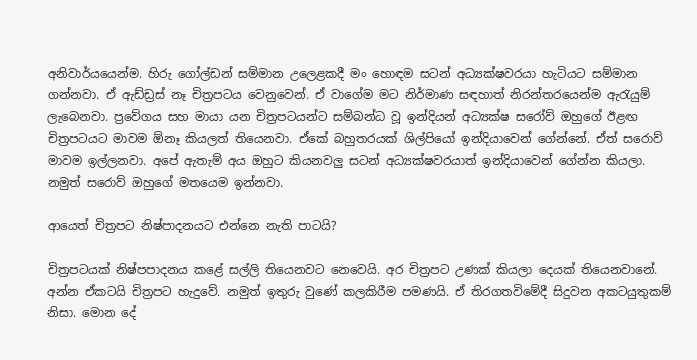අනිවාර්යයෙන්ම. හිරු ගෝල්ඩන් සම්මාන උලෙළකදී මං හොඳම සටන් අධ්‍යක්ෂවරයා හැටියට සම්මාන ගන්නවා. ඒ ඇඩ්ඩ්‍රස් නෑ චිත්‍රපටය වෙනුවෙන්. ඒ වාගේම මට නිර්මාණ සඳහාත් නිරන්තරයෙන්ම ඇරැයුම් ලැබෙනවා. ප්‍රවේගය සහ මායා යන චිත්‍රපටයන්ට සම්බන්ධ වූ ඉන්දියන් අධ්‍යක්ෂ සරෝව් ඔහුගේ ඊළඟ චිත්‍රපටයට මාවම ඕනෑ කියලත් තියෙනවා. ඒකේ බහුතරයක් ශිල්පියෝ ඉන්දියාවෙන් ගේන්නේ. ඒත් සරොව් මාවම ඉල්ලනවා. අපේ ඇතැම් අය ඔහුට කියනවලු සටන් අධ්‍යක්ෂවරයාත් ඉන්දියාවෙන් ගේන්න කියලා. නමුත් සරොව් ඔහුගේ මතයෙම ඉන්නවා.

ආයෙත් චිත්‍රපට නිෂ්පාදනයට එන්නෙ නැති පාටයි?

චිත්‍රපටයක් නිෂ්පපාදනය කළේ සල්ලි තියෙනවට නෙවෙයි. අර චිත්‍රපට උණක් කියලා දෙයක් තියෙනවානේ. අන්න ඒකටයි චිත්‍රපට හැදුවේ. නමුත් ඉතුරු වුණේ කලකිරීම පමණයි. ඒ තිරගතවිමේදී සිදුවන අකටයුතුකම් නිසා. මොන දේ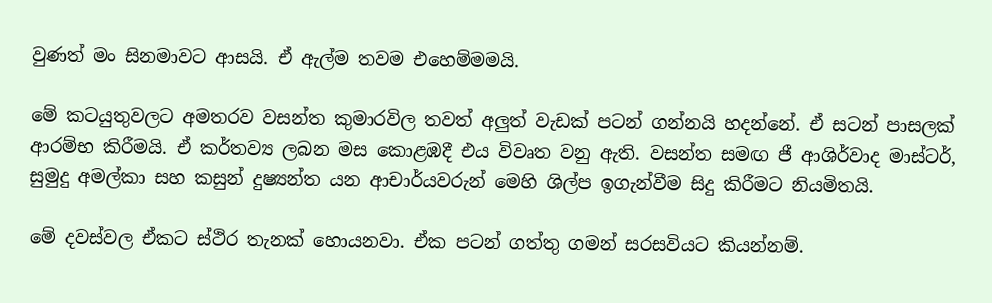වුණත් මං සිනමාවට ආසයි. ඒ ඇල්ම තවම එහෙම්මමයි.

මේ කටයුතුවලට අමතරව වසන්ත කුමාරවිල තවත් අලුත් වැඩක් පටන් ගන්නයි හදන්නේ. ඒ සටන් පාසලක් ආරම්භ කිරීමයි. ඒ කර්තව්‍ය ලබන මස කොළඹදී එය විවෘත වනු ඇති. වසන්ත සමඟ ජී ආශිර්වාද මාස්ටර්, සුමුදු අමල්කා සහ කසුන් දුෂ්‍යන්ත යන ආචාර්යවරුන් මෙහි ශිල්ප ඉගැන්වීම සිදු කිරීමට නියමිතයි.

මේ දවස්වල ඒකට ස්ථිර තැනක් හොයනවා. ඒක පටන් ගත්තු ගමන් සරසවියට කියන්නම්.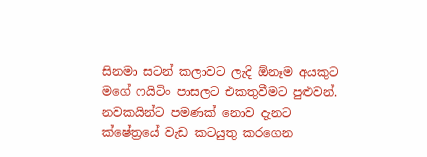සිනමා සටන් කලාවට ලැදි ඕනෑම අයකුට මගේ ෆයිටිං පාසලට එකතුවීමට පුළුවන්. නවකයින්ට පමණක් නොව දැනට ක්ෂේත්‍රයේ වැඩ කටයුතු කරගෙන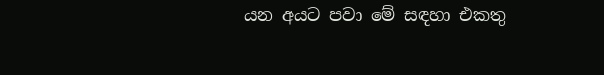යන අයට පවා මේ සඳහා එකතු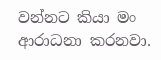වන්නට කියා මං ආරාධනා කරනවා.